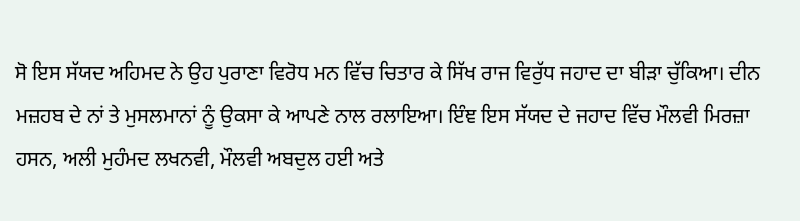ਸੋ ਇਸ ਸੱਯਦ ਅਹਿਮਦ ਨੇ ਉਹ ਪੁਰਾਣਾ ਵਿਰੋਧ ਮਨ ਵਿੱਚ ਚਿਤਾਰ ਕੇ ਸਿੱਖ ਰਾਜ ਵਿਰੁੱਧ ਜਹਾਦ ਦਾ ਬੀੜਾ ਚੁੱਕਿਆ। ਦੀਨ ਮਜ਼ਹਬ ਦੇ ਨਾਂ ਤੇ ਮੁਸਲਮਾਨਾਂ ਨੂੰ ਉਕਸਾ ਕੇ ਆਪਣੇ ਨਾਲ ਰਲਾਇਆ। ਇੰਞ ਇਸ ਸੱਯਦ ਦੇ ਜਹਾਦ ਵਿੱਚ ਮੌਲਵੀ ਮਿਰਜ਼ਾ ਹਸਨ, ਅਲੀ ਮੁਹੰਮਦ ਲਖਨਵੀ, ਮੌਲਵੀ ਅਬਦੁਲ ਹਈ ਅਤੇ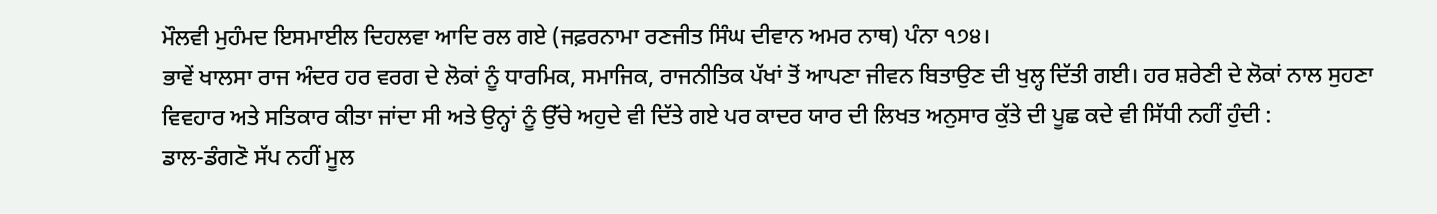ਮੌਲਵੀ ਮੁਹੰਮਦ ਇਸਮਾਈਲ ਦਿਹਲਵਾ ਆਦਿ ਰਲ ਗਏ (ਜਫ਼ਰਨਾਮਾ ਰਣਜੀਤ ਸਿੰਘ ਦੀਵਾਨ ਅਮਰ ਨਾਥ) ਪੰਨਾ ੧੭੪।
ਭਾਵੇਂ ਖਾਲਸਾ ਰਾਜ ਅੰਦਰ ਹਰ ਵਰਗ ਦੇ ਲੋਕਾਂ ਨੂੰ ਧਾਰਮਿਕ, ਸਮਾਜਿਕ, ਰਾਜਨੀਤਿਕ ਪੱਖਾਂ ਤੋਂ ਆਪਣਾ ਜੀਵਨ ਬਿਤਾਉਣ ਦੀ ਖੁਲ੍ਹ ਦਿੱਤੀ ਗਈ। ਹਰ ਸ਼ਰੇਣੀ ਦੇ ਲੋਕਾਂ ਨਾਲ ਸੁਹਣਾ ਵਿਵਹਾਰ ਅਤੇ ਸਤਿਕਾਰ ਕੀਤਾ ਜਾਂਦਾ ਸੀ ਅਤੇ ਉਨ੍ਹਾਂ ਨੂੰ ਉੱਚੇ ਅਹੁਦੇ ਵੀ ਦਿੱਤੇ ਗਏ ਪਰ ਕਾਦਰ ਯਾਰ ਦੀ ਲਿਖਤ ਅਨੁਸਾਰ ਕੁੱਤੇ ਦੀ ਪੂਛ ਕਦੇ ਵੀ ਸਿੱਧੀ ਨਹੀਂ ਹੁੰਦੀ :
ਡਾਲ-ਡੰਗਣੋ ਸੱਪ ਨਹੀਂ ਮੂਲ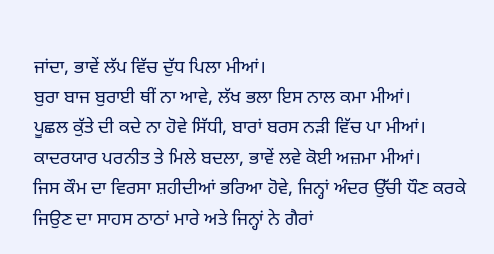ਜਾਂਦਾ, ਭਾਵੇਂ ਲੱਪ ਵਿੱਚ ਦੁੱਧ ਪਿਲਾ ਮੀਆਂ।
ਬੁਰਾ ਬਾਜ ਬੁਰਾਈ ਥੀਂ ਨਾ ਆਵੇ, ਲੱਖ ਭਲਾ ਇਸ ਨਾਲ ਕਮਾ ਮੀਆਂ।
ਪੂਛਲ ਕੁੱਤੇ ਦੀ ਕਦੇ ਨਾ ਹੋਵੇ ਸਿੱਧੀ, ਬਾਰਾਂ ਬਰਸ ਨੜੀ ਵਿੱਚ ਪਾ ਮੀਆਂ।
ਕਾਦਰਯਾਰ ਪਰਨੀਤ ਤੇ ਮਿਲੇ ਬਦਲਾ, ਭਾਵੇਂ ਲਵੇ ਕੋਈ ਅਜ਼ਮਾ ਮੀਆਂ।
ਜਿਸ ਕੌਮ ਦਾ ਵਿਰਸਾ ਸ਼ਹੀਦੀਆਂ ਭਰਿਆ ਹੋਵੇ, ਜਿਨ੍ਹਾਂ ਅੰਦਰ ਉੱਚੀ ਧੌਣ ਕਰਕੇ ਜਿਉਣ ਦਾ ਸਾਹਸ ਠਾਠਾਂ ਮਾਰੇ ਅਤੇ ਜਿਨ੍ਹਾਂ ਨੇ ਗੈਰਾਂ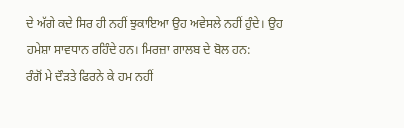ਦੇ ਅੱਗੇ ਕਦੇ ਸਿਰ ਹੀ ਨਹੀਂ ਝੁਕਾਇਆ ਉਹ ਅਵੇਸਲੇ ਨਹੀਂ ਹੁੰਦੇ। ਉਹ ਹਮੇਸ਼ਾ ਸਾਵਧਾਨ ਰਹਿੰਦੇ ਹਨ। ਮਿਰਜ਼ਾ ਗਾਲਬ ਦੇ ਬੋਲ ਹਨ:
ਰੰਗੋਂ ਮੇ ਦੌੜਤੇ ਫਿਰਨੇ ਕੇ ਹਮ ਨਹੀਂ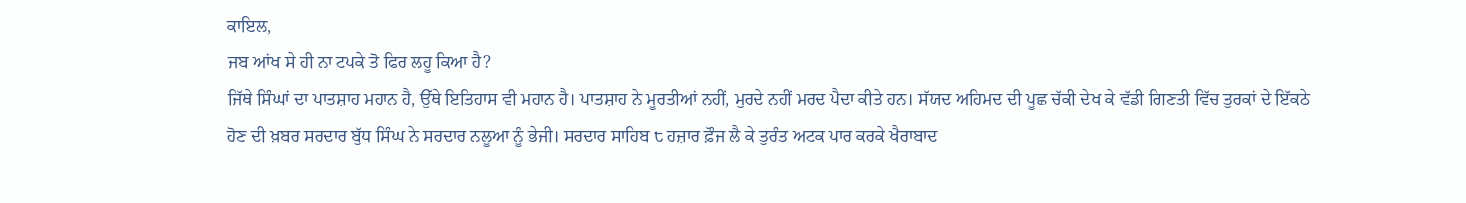ਕਾਇਲ,
ਜਬ ਆਂਖ ਸੇ ਹੀ ਨਾ ਟਪਕੇ ਤੋ ਫਿਰ ਲਹੂ ਕਿਆ ਹੈ?
ਜਿੱਥੇ ਸਿੰਘਾਂ ਦਾ ਪਾਤਸ਼ਾਹ ਮਹਾਨ ਹੈ, ਉੱਥੇ ਇਤਿਹਾਸ ਵੀ ਮਹਾਨ ਹੈ। ਪਾਤਸ਼ਾਹ ਨੇ ਮੂਰਤੀਆਂ ਨਹੀਂ, ਮੁਰਦੇ ਨਹੀਂ ਮਰਦ ਪੈਦਾ ਕੀਤੇ ਹਨ। ਸੱਯਦ ਅਹਿਮਦ ਦੀ ਪੂਛ ਚੱਕੀ ਦੇਖ ਕੇ ਵੱਡੀ ਗਿਣਤੀ ਵਿੱਚ ਤੁਰਕਾਂ ਦੇ ਇੱਕਠੇ ਹੋਣ ਦੀ ਖ਼ਬਰ ਸਰਦਾਰ ਬੁੱਧ ਸਿੰਘ ਨੇ ਸਰਦਾਰ ਨਲੂਆ ਨੂੰ ਭੇਜੀ। ਸਰਦਾਰ ਸਾਹਿਬ ੮ ਹਜ਼ਾਰ ਫ਼ੌਜ ਲੈ ਕੇ ਤੁਰੰਤ ਅਟਕ ਪਾਰ ਕਰਕੇ ਖੈਰਾਬਾਦ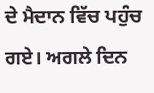ਦੇ ਮੈਦਾਨ ਵਿੱਚ ਪਹੁੰਚ ਗਏ। ਅਗਲੇ ਦਿਨ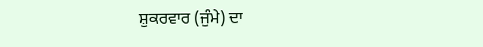ਸ਼ੁਕਰਵਾਰ (ਜੁੰਮੇ) ਦਾ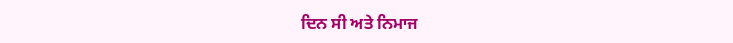ਦਿਨ ਸੀ ਅਤੇ ਨਿਮਾਜ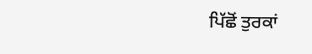ਪਿੱਛੋਂ ਤੁਰਕਾਂ